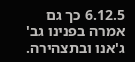6.12.5 כך גם אמרה בפנינו גב' ג'אנו ובתצהירה.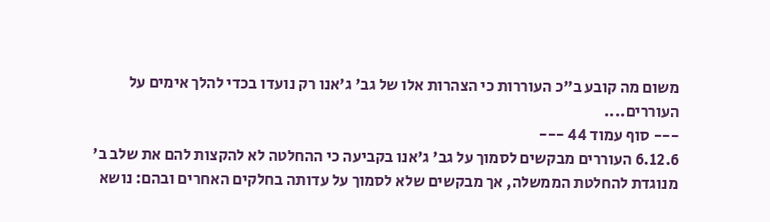משום מה קובע ב"כ העוררות כי הצהרות אלו של גב' ג'אנו רק נועדו בכדי להלך אימים על העוררים....
--- סוף עמוד 44 ---
6.12.6 העוררים מבקשים לסמוך על גב' ג'אנו בקביעה כי ההחלטה לא להקצות להם את שלב ב' מנוגדת להחלטת הממשלה, אך מבקשים שלא לסמוך על עדותה בחלקים האחרים ובהם: נושא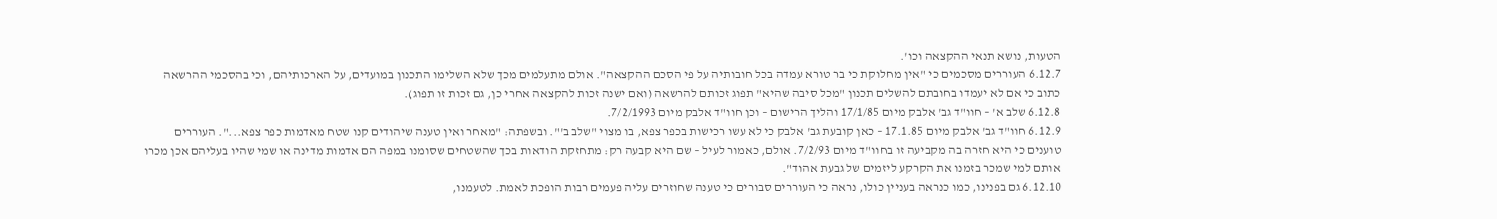הטעות, נושא תנאי ההקצאה וכו'.
6.12.7 העוררים מסכמים כי "אין מחלוקת כי בר טורא עמדה בכל חובותיה על פי הסכם ההקצאה". אולם מתעלמים מכך שלא השלימו התכנון במועדים, על הארכותיהם, וכי בהסכמי ההרשאה כתוב כי אם לא יעמדו בחובתם להשלים תכנון "מכל סיבה שהיא" תפוג זכותם להרשאה (ואם ישנה זכות להקצאה אחרי כן, גם זכות זו תפוג).
6.12.8 שלב א' – חוו"ד גב' אלבק מיום 17/1/85 והליך הרישום – וכן חוו"ד אלבק מיום 7/2/1993.
6.12.9 חוו"ד גב' אלבק מיום 17.1.85 – כאן קובעת גב' אלבק כי לא עשו רכישות בכפר צפא, בו מצוי "שלב ב'". ובשפתה: "מאחר ואין טענה שיהודים קנו שטח מאדמות כפר צפא...". העוררים טוענים כי היא חזרה בה מקביעה זו בחוו"ד מיום 7/2/93. אולם, כאמור לעיל – שם היא קבעה רק: מתחזקת הודאות בכך שהשטחים שסומנו במפה הם אדמות מדינה או שמי שהיו בעליהם אכן מכרו אותם למי שמכר בזמנו את הקרקע ליזמים של גבעת אהוד".
6.12.10 גם בפנינו, כמו כנראה בעניין כולו, נראה כי העוררים סבורים כי טענה שחוזרים עליה פעמים רבות הופכת לאמת. לטעמנו,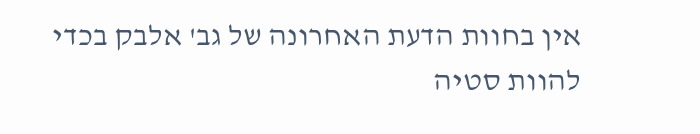אין בחוות הדעת האחרונה של גב' אלבק בכדי להוות סטיה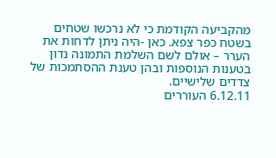מהקביעה הקודמת כי לא נרכשו שטחים בשטח כפר צפא. כאן -היה ניתן לדחות את הערר – אולם לשם השלמת התמונה נדון בטענות הנוספות ובהן טענת ההסתמכות של צדדים שלישיים.
6.12.11 העוררים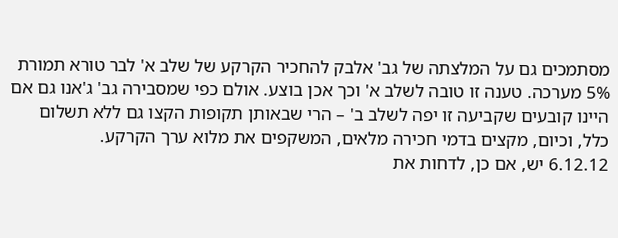מסתמכים גם על המלצתה של גב' אלבק להחכיר הקרקע של שלב א' לבר טורא תמורת 5% מערכה. טענה זו טובה לשלב א' וכך אכן בוצע. אולם כפי שמסבירה גב' ג'אנו גם אם היינו קובעים שקביעה זו יפה לשלב ב' – הרי שבאותן תקופות הקצו גם ללא תשלום כלל, וכיום, מקצים בדמי חכירה מלאים, המשקפים את מלוא ערך הקרקע.
6.12.12 יש, אם כן, לדחות את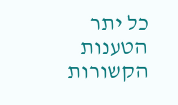כל יתר הטענות הקשורות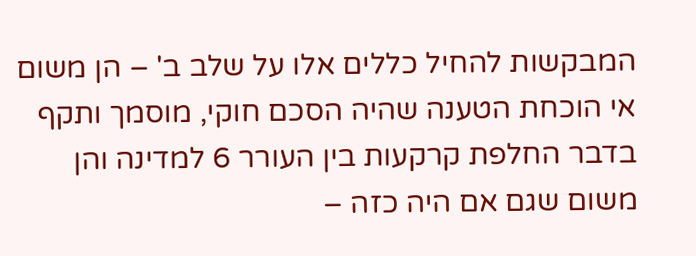המבקשות להחיל כללים אלו על שלב ב' – הן משום אי הוכחת הטענה שהיה הסכם חוקי, מוסמך ותקף בדבר החלפת קרקעות בין העורר 6 למדינה והן משום שגם אם היה כזה –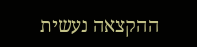ההקצאה נעשית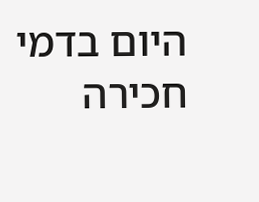היום בדמי חכירה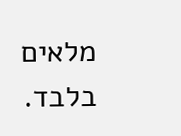מלאים בלבד.